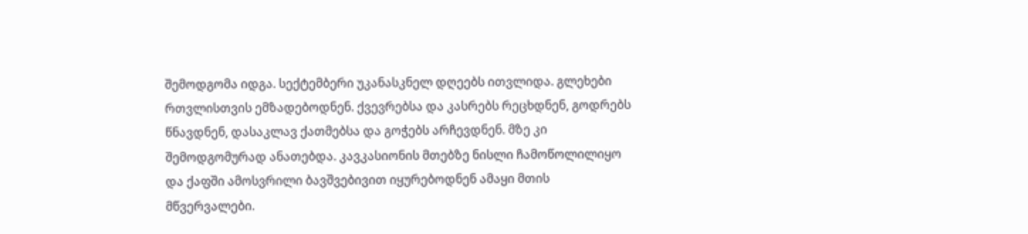შემოდგომა იდგა. სექტემბერი უკანასკნელ დღეებს ითვლიდა. გლეხები რთვლისთვის ემზადებოდნენ. ქვევრებსა და კასრებს რეცხდნენ, გოდრებს წნავდნენ, დასაკლავ ქათმებსა და გოჭებს არჩევდნენ. მზე კი შემოდგომურად ანათებდა. კავკასიონის მთებზე ნისლი ჩამოწოლილიყო და ქაფში ამოსვრილი ბავშვებივით იყურებოდნენ ამაყი მთის მწვერვალები.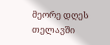მეორე დღეს თელავში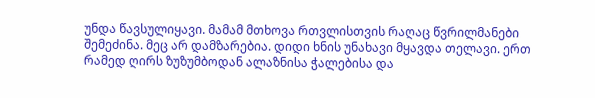უნდა წავსულიყავი. მამამ მთხოვა რთვლისთვის რაღაც წვრილმანები შემეძინა. მეც არ დამზარებია. დიდი ხნის უნახავი მყავდა თელავი. ერთ რამედ ღირს ზუზუმბოდან ალაზნისა ჭალებისა და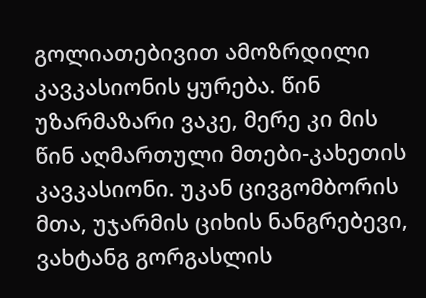გოლიათებივით ამოზრდილი კავკასიონის ყურება. წინ უზარმაზარი ვაკე, მერე კი მის წინ აღმართული მთები-კახეთის კავკასიონი. უკან ცივგომბორის მთა, უჯარმის ციხის ნანგრებევი, ვახტანგ გორგასლის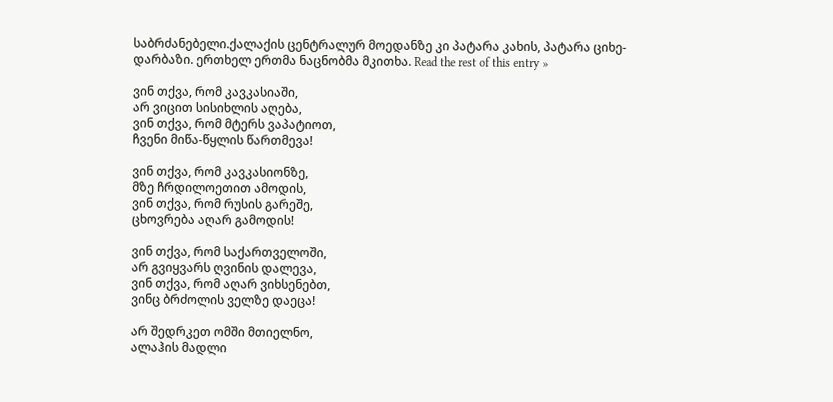საბრძანებელი.ქალაქის ცენტრალურ მოედანზე კი პატარა კახის, პატარა ციხე-დარბაზი. ერთხელ ერთმა ნაცნობმა მკითხა. Read the rest of this entry »

ვინ თქვა, რომ კავკასიაში,
არ ვიცით სისიხლის აღება,
ვინ თქვა, რომ მტერს ვაპატიოთ,
ჩვენი მიწა-წყლის წართმევა!

ვინ თქვა, რომ კავკასიონზე,
მზე ჩრდილოეთით ამოდის,
ვინ თქვა, რომ რუსის გარეშე,
ცხოვრება აღარ გამოდის!

ვინ თქვა, რომ საქართველოში,
არ გვიყვარს ღვინის დალევა,
ვინ თქვა, რომ აღარ ვიხსენებთ,
ვინც ბრძოლის ველზე დაეცა!

არ შედრკეთ ომში მთიელნო,
ალაჰის მადლი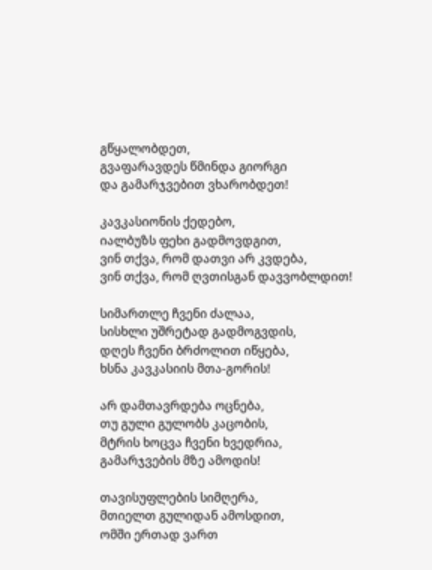გწყალობდეთ,
გვაფარავდეს წმინდა გიორგი
და გამარჯვებით ვხარობდეთ!

კავკასიონის ქედებო,
იალბუზს ფეხი გადმოვდგით,
ვინ თქვა, რომ დათვი არ კვდება,
ვინ თქვა, რომ ღვთისგან დავვობლდით!

სიმართლე ჩვენი ძალაა,
სისხლი უშრეტად გადმოგვდის,
დღეს ჩვენი ბრძოლით იწყება,
ხსნა კავკასიის მთა-გორის!

არ დამთავრდება ოცნება,
თუ გული გულობს კაცობის,
მტრის ხოცვა ჩვენი ხვედრია,
გამარჯვების მზე ამოდის!

თავისუფლების სიმღერა,
მთიელთ გულიდან ამოსდით,
ომში ერთად ვართ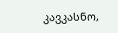კავკასნო,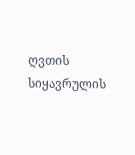ღვთის სიყავრულის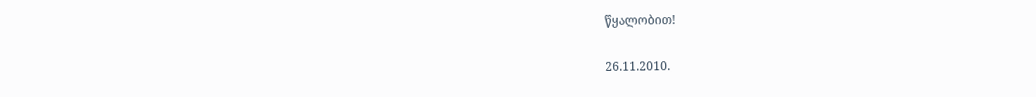წყალობით!

26.11.2010.